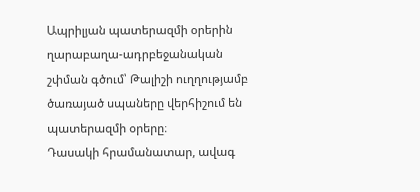Ապրիլյան պատերազմի օրերին ղարաբաղա-ադրբեջանական շփման գծում՝ Թալիշի ուղղությամբ ծառայած սպաները վերհիշում են պատերազմի օրերը։
Դասակի հրամանատար, ավագ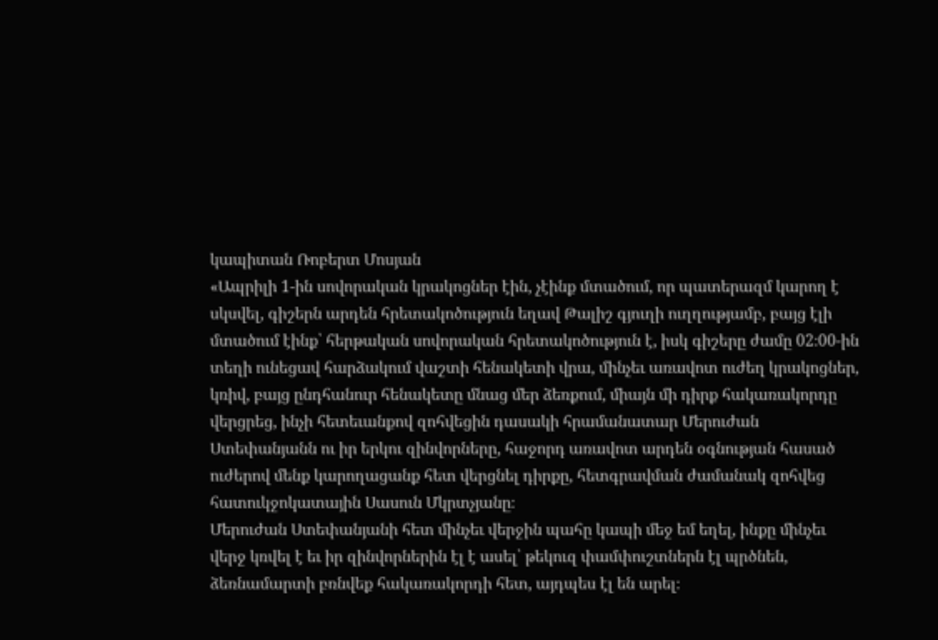կապիտան Ռոբերտ Մոսյան
«Ապրիլի 1-ին սովորական կրակոցներ էին, չէինք մտածում, որ պատերազմ կարող է սկսվել, գիշերն արդեն հրետակոծություն եղավ Թալիշ գյուղի ուղղությամբ, բայց էլի մտածում էինք՝ հերթական սովորական հրետակոծություն է, իսկ գիշերը ժամը 02։00-ին տեղի ունեցավ հարձակում վաշտի հենակետի վրա, մինչեւ առավոտ ուժեղ կրակոցներ, կռիվ, բայց ընդհանուր հենակետը մնաց մեր ձեռքում, միայն մի դիրք հակառակորդը վերցրեց, ինչի հետեւանքով զոհվեցին դասակի հրամանատար Մերուժան Ստեփանյանն ու իր երկու զինվորները, հաջորդ առավոտ արդեն օգնության հասած ուժերով մենք կարողացանք հետ վերցնել դիրքը, հետգրավման ժամանակ զոհվեց հատուկջոկատային Սասուն Մկրտչյանը։
Մերուժան Ստեփանյանի հետ մինչեւ վերջին պահը կապի մեջ եմ եղել, ինքը մինչեւ վերջ կռվել է եւ իր զինվորներին էլ է ասել՝ թեկուզ փամփուշտներն էլ պրծնեն, ձեռնամարտի բռնվեք հակառակորդի հետ, այդպես էլ են արել։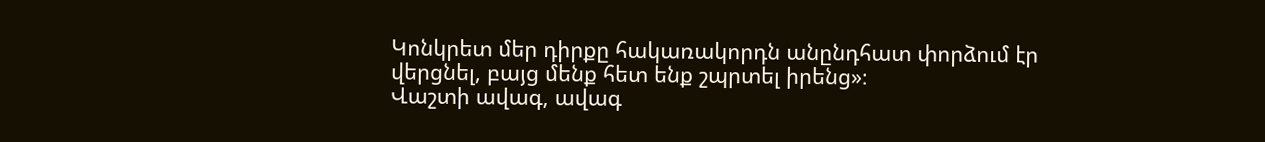Կոնկրետ մեր դիրքը հակառակորդն անընդհատ փորձում էր վերցնել, բայց մենք հետ ենք շպրտել իրենց»։
Վաշտի ավագ, ավագ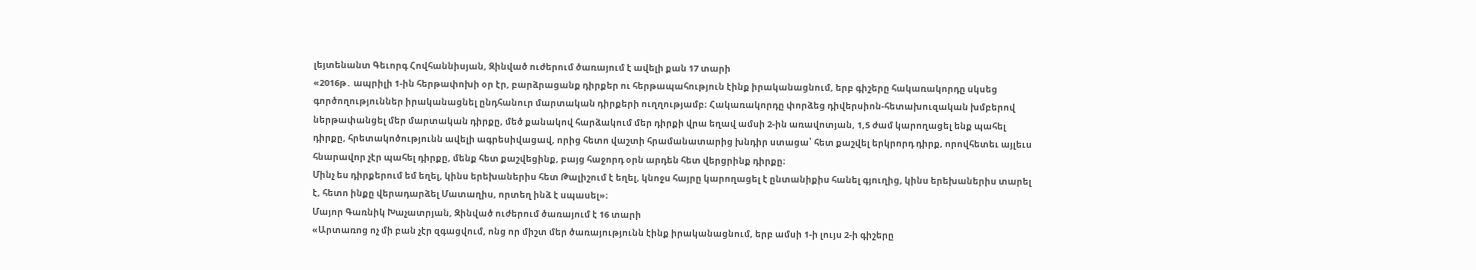լեյտենանտ Գեւորգ Հովհաննիսյան, Զինված ուժերում ծառայում է ավելի քան 17 տարի
«2016թ․ ապրիլի 1-ին հերթափոխի օր էր, բարձրացանք դիրքեր ու հերթապահություն էինք իրականացնում, երբ գիշերը հակառակորդը սկսեց գործողություններ իրականացնել ընդհանուր մարտական դիրքերի ուղղությամբ։ Հակառակորդը փորձեց դիվերսիոն-հետախուզական խմբերով ներթափանցել մեր մարտական դիրքը, մեծ քանակով հարձակում մեր դիրքի վրա եղավ ամսի 2-ին առավոտյան, 1,5 ժամ կարողացել ենք պահել դիրքը, հրետակոծությունն ավելի ագրեսիվացավ, որից հետո վաշտի հրամանատարից խնդիր ստացա՝ հետ քաշվել երկրորդ դիրք, որովհետեւ այլեւս հնարավոր չէր պահել դիրքը, մենք հետ քաշվեցինք, բայց հաջորդ օրն արդեն հետ վերցրինք դիրքը։
Մինչ ես դիրքերում եմ եղել, կինս երեխաներիս հետ Թալիշում է եղել, կնոջս հայրը կարողացել է ընտանիքիս հանել գյուղից, կինս երեխաներիս տարել է, հետո ինքը վերադարձել Մատաղիս, որտեղ ինձ է սպասել»։
Մայոր Գառնիկ Խաչատրյան, Զինված ուժերում ծառայում է 16 տարի
«Արտառոց ոչ մի բան չէր զգացվում, ոնց որ միշտ մեր ծառայությունն էինք իրականացնում, երբ ամսի 1-ի լույս 2-ի գիշերը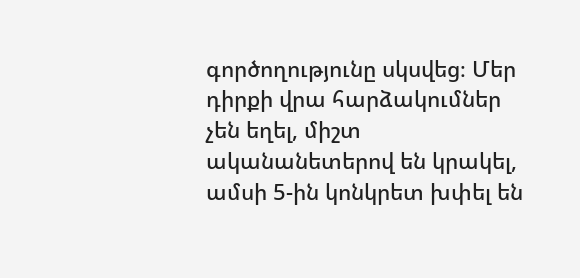գործողությունը սկսվեց։ Մեր դիրքի վրա հարձակումներ չեն եղել, միշտ ականանետերով են կրակել, ամսի 5-ին կոնկրետ խփել են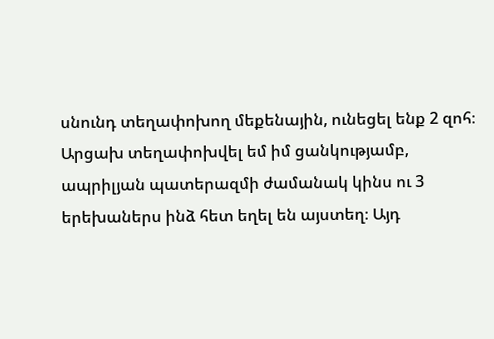սնունդ տեղափոխող մեքենային, ունեցել ենք 2 զոհ։
Արցախ տեղափոխվել եմ իմ ցանկությամբ, ապրիլյան պատերազմի ժամանակ կինս ու 3 երեխաներս ինձ հետ եղել են այստեղ։ Այդ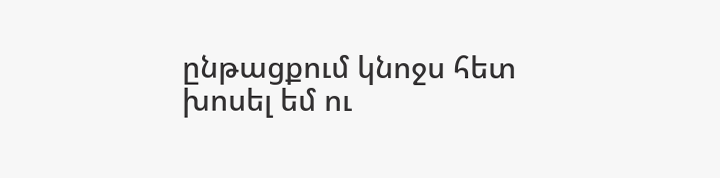ընթացքում կնոջս հետ խոսել եմ ու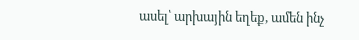ասել՝ արխային եղեք, ամեն ինչ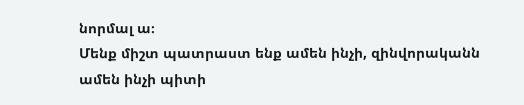նորմալ ա։
Մենք միշտ պատրաստ ենք ամեն ինչի, զինվորականն ամեն ինչի պիտի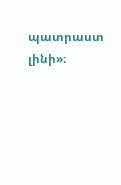պատրաստ լինի»։